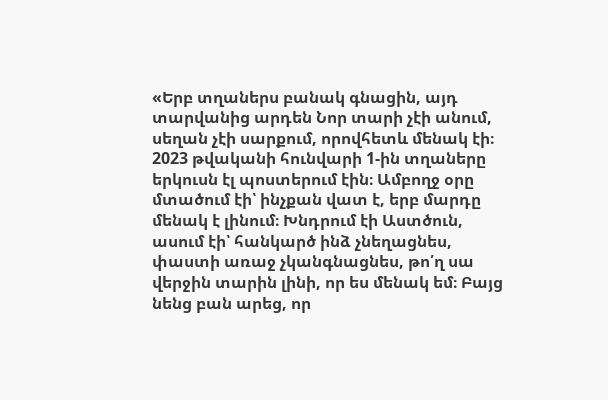«Երբ տղաներս բանակ գնացին, այդ տարվանից արդեն Նոր տարի չէի անում, սեղան չէի սարքում, որովհետև մենակ էի։ 2023 թվականի հունվարի 1-ին տղաները երկուսն էլ պոստերում էին։ Ամբողջ օրը մտածում էի՝ ինչքան վատ է, երբ մարդը մենակ է լինում։ Խնդրում էի Աստծուն, ասում էի՝ հանկարծ ինձ չնեղացնես, փաստի առաջ չկանգնացնես, թո՛ղ սա վերջին տարին լինի, որ ես մենակ եմ։ Բայց նենց բան արեց, որ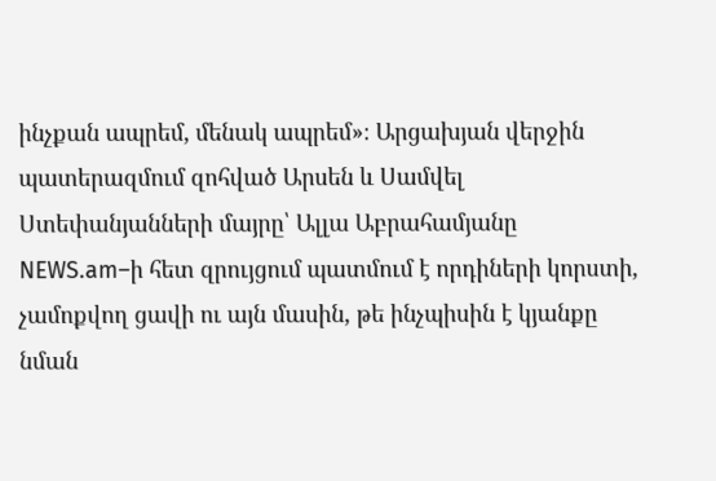ինչքան ապրեմ, մենակ ապրեմ»։ Արցախյան վերջին պատերազմում զոհված Արսեն և Սամվել Ստեփանյանների մայրը՝ Ալլա Աբրահամյանը NEWS.am–ի հետ զրույցում պատմում է որդիների կորստի, չամոքվող ցավի ու այն մասին, թե ինչպիսին է կյանքը նման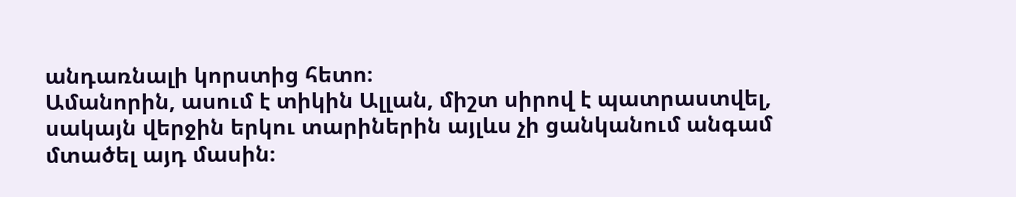անդառնալի կորստից հետո։
Ամանորին, ասում է տիկին Ալլան, միշտ սիրով է պատրաստվել, սակայն վերջին երկու տարիներին այլևս չի ցանկանում անգամ մտածել այդ մասին։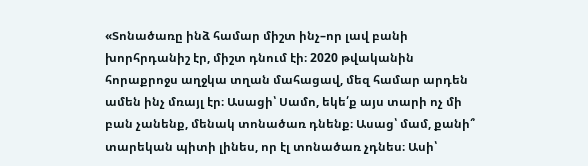«Տոնածառը ինձ համար միշտ ինչ–որ լավ բանի խորհրդանիշ էր, միշտ դնում էի։ 2020 թվականին հորաքրոջս աղջկա տղան մահացավ, մեզ համար արդեն ամեն ինչ մռայլ էր։ Ասացի՝ Սամո, եկե՛ք այս տարի ոչ մի բան չանենք, մենակ տոնածառ դնենք։ Ասաց՝ մամ, քանի՞ տարեկան պիտի լինես, որ էլ տոնածառ չդնես։ Ասի՝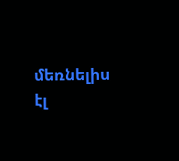մեռնելիս էլ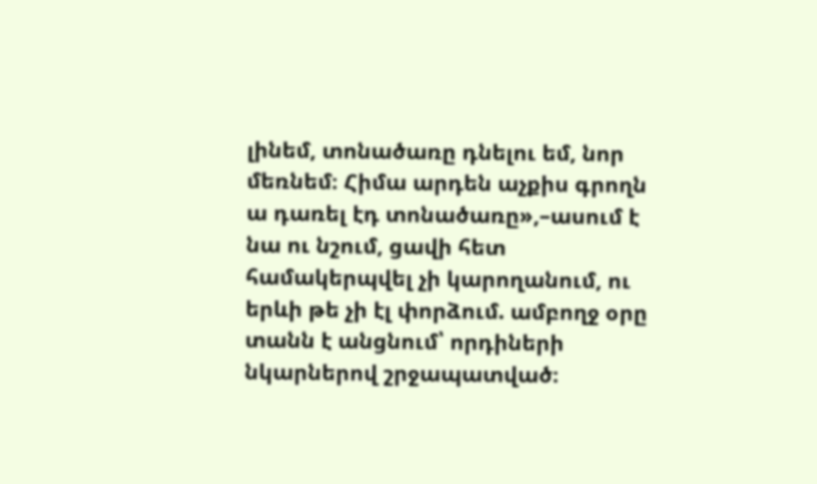լինեմ, տոնածառը դնելու եմ, նոր մեռնեմ։ Հիմա արդեն աչքիս գրողն ա դառել էդ տոնածառը»,–ասում է նա ու նշում, ցավի հետ համակերպվել չի կարողանում, ու երևի թե չի էլ փորձում. ամբողջ օրը տանն է անցնում՝ որդիների նկարներով շրջապատված։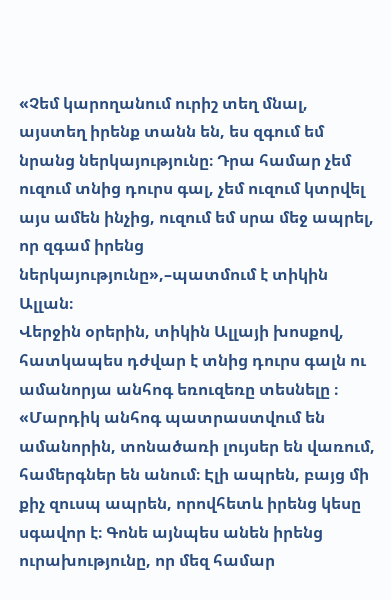«Չեմ կարողանում ուրիշ տեղ մնալ, այստեղ իրենք տանն են, ես զգում եմ նրանց ներկայությունը։ Դրա համար չեմ ուզում տնից դուրս գալ, չեմ ուզում կտրվել այս ամեն ինչից, ուզում եմ սրա մեջ ապրել, որ զգամ իրենց ներկայությունը»,–պատմում է տիկին Ալլան։
Վերջին օրերին, տիկին Ալլայի խոսքով, հատկապես դժվար է տնից դուրս գալն ու ամանորյա անհոգ եռուզեռը տեսնելը ։
«Մարդիկ անհոգ պատրաստվում են ամանորին, տոնածառի լույսեր են վառում, համերգներ են անում։ Էլի ապրեն, բայց մի քիչ զուսպ ապրեն, որովհետև իրենց կեսը սգավոր է։ Գոնե այնպես անեն իրենց ուրախությունը, որ մեզ համար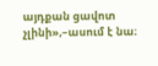այդքան ցավոտ չլինի»,–ասում է նա։